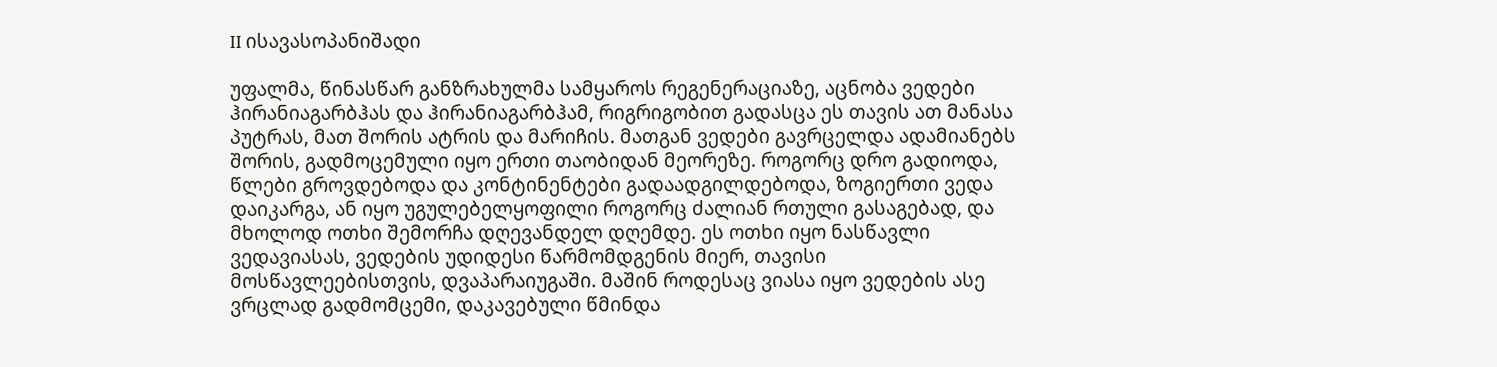II ისავასოპანიშადი

უფალმა, წინასწარ განზრახულმა სამყაროს რეგენერაციაზე, აცნობა ვედები ჰირანიაგარბჰას და ჰირანიაგარბჰამ, რიგრიგობით გადასცა ეს თავის ათ მანასა პუტრას, მათ შორის ატრის და მარიჩის. მათგან ვედები გავრცელდა ადამიანებს შორის, გადმოცემული იყო ერთი თაობიდან მეორეზე. როგორც დრო გადიოდა, წლები გროვდებოდა და კონტინენტები გადაადგილდებოდა, ზოგიერთი ვედა დაიკარგა, ან იყო უგულებელყოფილი როგორც ძალიან რთული გასაგებად, და მხოლოდ ოთხი შემორჩა დღევანდელ დღემდე. ეს ოთხი იყო ნასწავლი ვედავიასას, ვედების უდიდესი წარმომდგენის მიერ, თავისი მოსწავლეებისთვის, დვაპარაიუგაში. მაშინ როდესაც ვიასა იყო ვედების ასე ვრცლად გადმომცემი, დაკავებული წმინდა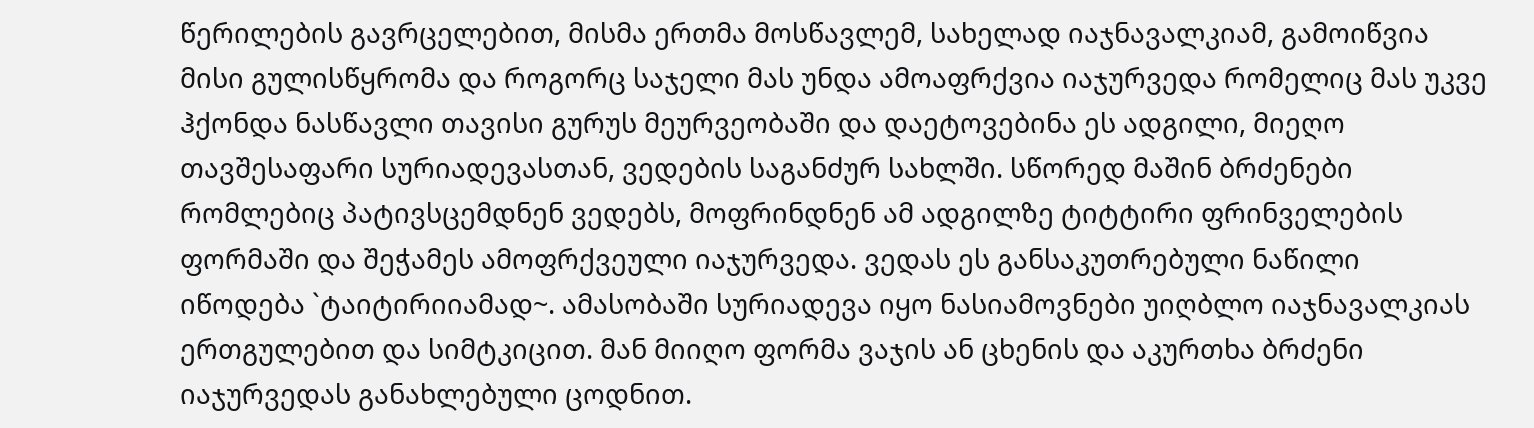წერილების გავრცელებით, მისმა ერთმა მოსწავლემ, სახელად იაჯნავალკიამ, გამოიწვია მისი გულისწყრომა და როგორც საჯელი მას უნდა ამოაფრქვია იაჯურვედა რომელიც მას უკვე ჰქონდა ნასწავლი თავისი გურუს მეურვეობაში და დაეტოვებინა ეს ადგილი, მიეღო თავშესაფარი სურიადევასთან, ვედების საგანძურ სახლში. სწორედ მაშინ ბრძენები რომლებიც პატივსცემდნენ ვედებს, მოფრინდნენ ამ ადგილზე ტიტტირი ფრინველების ფორმაში და შეჭამეს ამოფრქვეული იაჯურვედა. ვედას ეს განსაკუთრებული ნაწილი იწოდება `ტაიტირიიამად~. ამასობაში სურიადევა იყო ნასიამოვნები უიღბლო იაჯნავალკიას ერთგულებით და სიმტკიცით. მან მიიღო ფორმა ვაჯის ან ცხენის და აკურთხა ბრძენი იაჯურვედას განახლებული ცოდნით.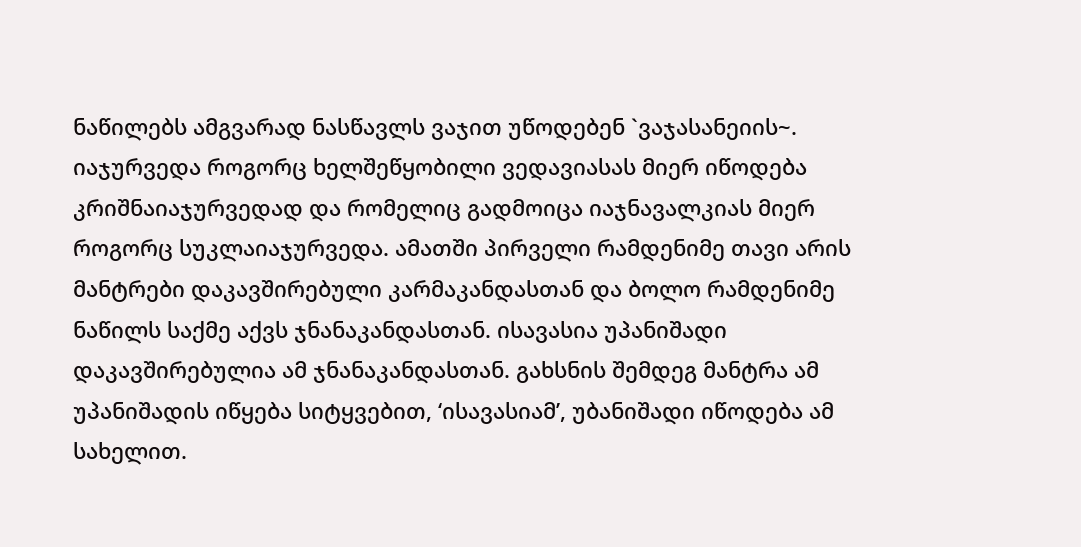ნაწილებს ამგვარად ნასწავლს ვაჯით უწოდებენ `ვაჯასანეიის~. იაჯურვედა როგორც ხელშეწყობილი ვედავიასას მიერ იწოდება კრიშნაიაჯურვედად და რომელიც გადმოიცა იაჯნავალკიას მიერ როგორც სუკლაიაჯურვედა. ამათში პირველი რამდენიმე თავი არის მანტრები დაკავშირებული კარმაკანდასთან და ბოლო რამდენიმე ნაწილს საქმე აქვს ჯნანაკანდასთან. ისავასია უპანიშადი დაკავშირებულია ამ ჯნანაკანდასთან. გახსნის შემდეგ მანტრა ამ უპანიშადის იწყება სიტყვებით, ‘ისავასიამ’, უბანიშადი იწოდება ამ სახელით.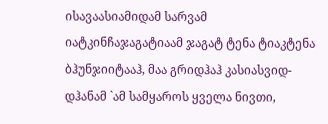ისავაასიამიდამ სარვამ იატკინჩაჯაგატიაამ ჯაგატ ტენა ტიაკტენა ბჰუნჯიიტააჰ, მაა გრიდჰაჰ კასიასვიდ-დჰანამ `ამ სამყაროს ყველა ნივთი,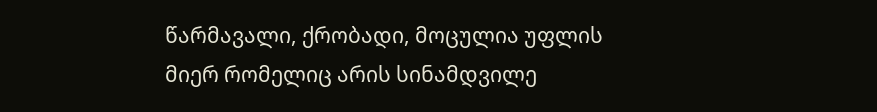წარმავალი, ქრობადი, მოცულია უფლის მიერ რომელიც არის სინამდვილე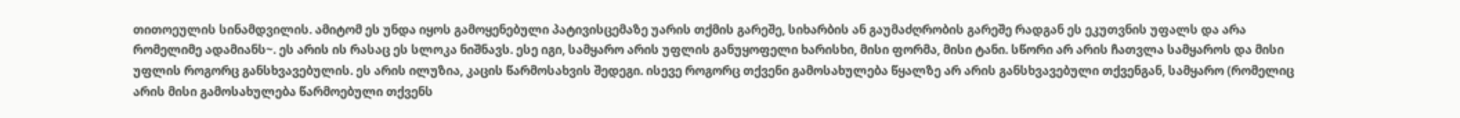თითოეულის სინამდვილის. ამიტომ ეს უნდა იყოს გამოყენებული პატივისცემაზე უარის თქმის გარეშე, სიხარბის ან გაუმაძღრობის გარეშე რადგან ეს ეკუთვნის უფალს და არა რომელიმე ადამიანს~. ეს არის ის რასაც ეს სლოკა ნიშნავს. ესე იგი, სამყარო არის უფლის განუყოფელი ხარისხი, მისი ფორმა, მისი ტანი. სწორი არ არის ჩათვლა სამყაროს და მისი უფლის როგორც განსხვავებულის. ეს არის ილუზია, კაცის წარმოსახვის შედეგი. ისევე როგორც თქვენი გამოსახულება წყალზე არ არის განსხვავებული თქვენგან, სამყარო (რომელიც არის მისი გამოსახულება წარმოებული თქვენს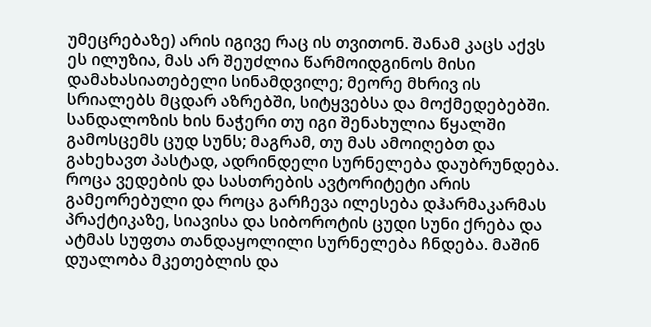უმეცრებაზე) არის იგივე რაც ის თვითონ. შანამ კაცს აქვს ეს ილუზია, მას არ შეუძლია წარმოიდგინოს მისი დამახასიათებელი სინამდვილე; მეორე მხრივ ის სრიალებს მცდარ აზრებში, სიტყვებსა და მოქმედებებში. სანდალოზის ხის ნაჭერი თუ იგი შენახულია წყალში გამოსცემს ცუდ სუნს; მაგრამ, თუ მას ამოიღებთ და გახეხავთ პასტად, ადრინდელი სურნელება დაუბრუნდება. როცა ვედების და სასთრების ავტორიტეტი არის გამეორებული და როცა გარჩევა ილესება დჰარმაკარმას პრაქტიკაზე, სიავისა და სიბოროტის ცუდი სუნი ქრება და ატმას სუფთა თანდაყოლილი სურნელება ჩნდება. მაშინ დუალობა მკეთებლის და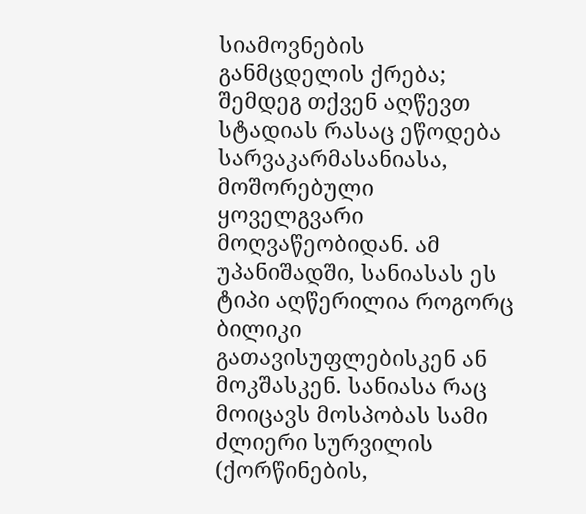სიამოვნების განმცდელის ქრება; შემდეგ თქვენ აღწევთ სტადიას რასაც ეწოდება სარვაკარმასანიასა, მოშორებული ყოველგვარი მოღვაწეობიდან. ამ უპანიშადში, სანიასას ეს ტიპი აღწერილია როგორც ბილიკი გათავისუფლებისკენ ან მოკშასკენ. სანიასა რაც მოიცავს მოსპობას სამი ძლიერი სურვილის (ქორწინების,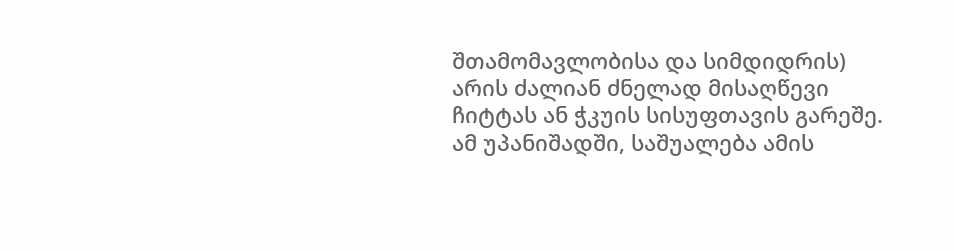შთამომავლობისა და სიმდიდრის) არის ძალიან ძნელად მისაღწევი ჩიტტას ან ჭკუის სისუფთავის გარეშე. ამ უპანიშადში, საშუალება ამის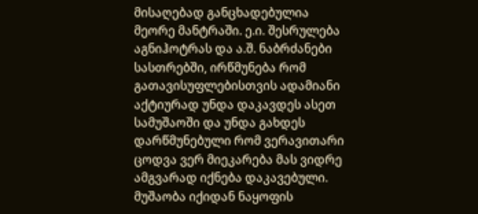მისაღებად განცხადებულია მეორე მანტრაში. ე.ი. შესრულება აგნიჰოტრას და ა.შ. ნაბრძანები სასთრებში, ირწმუნება რომ გათავისუფლებისთვის ადამიანი აქტიურად უნდა დაკავდეს ასეთ სამუშაოში და უნდა გახდეს დარწმუნებული რომ ვერავითარი ცოდვა ვერ მიეკარება მას ვიდრე ამგვარად იქნება დაკავებული. მუშაობა იქიდან ნაყოფის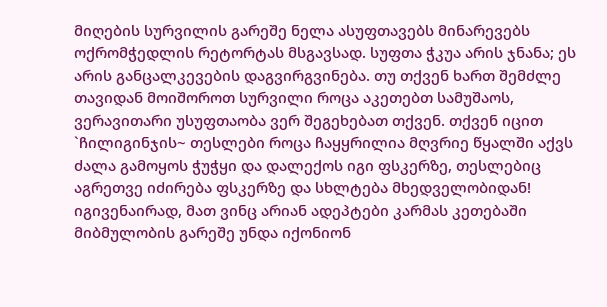მიღების სურვილის გარეშე ნელა ასუფთავებს მინარევებს ოქრომჭედლის რეტორტას მსგავსად. სუფთა ჭკუა არის ჯნანა; ეს არის განცალკევების დაგვირგვინება. თუ თქვენ ხართ შემძლე თავიდან მოიშოროთ სურვილი როცა აკეთებთ სამუშაოს, ვერავითარი უსუფთაობა ვერ შეგეხებათ თქვენ. თქვენ იცით `ჩილიგინჯის~ თესლები როცა ჩაყყრილია მღვრიე წყალში აქვს ძალა გამოყოს ჭუჭყი და დალექოს იგი ფსკერზე, თესლებიც აგრეთვე იძირება ფსკერზე და სხლტება მხედველობიდან! იგივენაირად, მათ ვინც არიან ადეპტები კარმას კეთებაში მიბმულობის გარეშე უნდა იქონიონ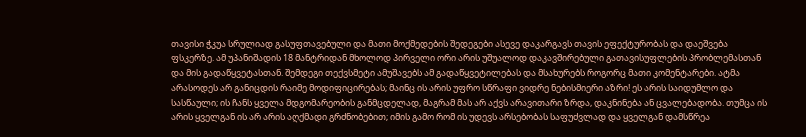თავისი ჭკუა სრულიად გასუფთავებული და მათი მოქმედების შედეგები ასევე დაკარგავს თავის ეფექტურობას და დაეშვება ფსკერზე. ამ უპანიშადის 18 მანტრიდან მხოლოდ პირველი ორი არის უშუალოდ დაკავშირებული გათავისუფლების პრობლემასთან და მის გადაწყვეტასთან. შემდეგი თექვსმეტი ამუშავებს ამ გადაწყვეტილებას და მსახურებს როგორც მათი კომენტარები. ატმა არასოდეს არ განიცდის რაიმე მოდიფიცირებას; მაინც ის არის უფრო სწრაფი ვიდრე ნებისმიერი აზრი! ეს არის საიდუმლო და სასწაული; ის ჩანს ყველა მდგომარეობის განმცდელად, მაგრამ მას არ აქვს არავითარი ზრდა, დაკნინება ან ცვალებადობა. თუმცა ის არის ყველგან ის არ არის აღქმადი გრძნობებით; იმის გამო რომ ის უდევს არსებობას საფუძვლად და ყველგან დამსწრეა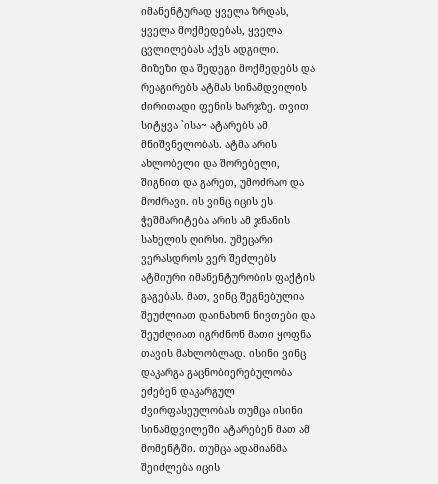იმანენტურად ყველა ზრდას, ყველა მოქმედებას, ყველა ცვლილებას აქვს ადგილი. მიზეზი და შედეგი მოქმედებს და რეაგირებს ატმას სინამდვილის ძირითადი ფენის ხარჯზე. თვით სიტყვა `ისა~ ატარებს ამ მნიშვნელობას. ატმა არის ახლობელი და შორებელი, შიგნით და გარეთ, უმოძრაო და მოძრავი. ის ვინც იცის ეს ჭეშმარიტება არის ამ ჯნანის სახელის ღირსი. უმეცარი ვერასდროს ვერ შეძლებს ატმიური იმანენტურობის ფაქტის გაგებას. მათ, ვინც შეგნებულია შეუძლიათ დაინახონ ნივთები და შეუძლიათ იგრძნონ მათი ყოფნა თავის მახლობლად. ისინი ვინც დაკარგა გაცნობიერებულობა ეძებენ დაკარგულ ძვირფასეულობას თუმცა ისინი სინამდვილეში ატარებენ მათ ამ მომენტში. თუმცა ადამიანმა შეიძლება იცის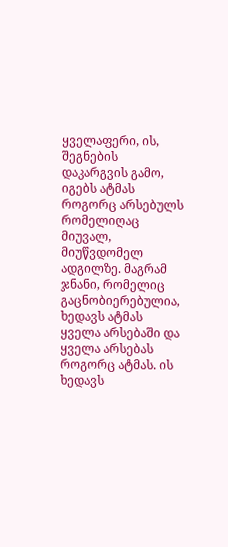ყველაფერი, ის, შეგნების დაკარგვის გამო, იგებს ატმას როგორც არსებულს რომელიღაც მიუვალ, მიუწვდომელ ადგილზე. მაგრამ ჯნანი, რომელიც გაცნობიერებულია, ხედავს ატმას ყველა არსებაში და ყველა არსებას როგორც ატმას. ის ხედავს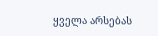ყველა არსებას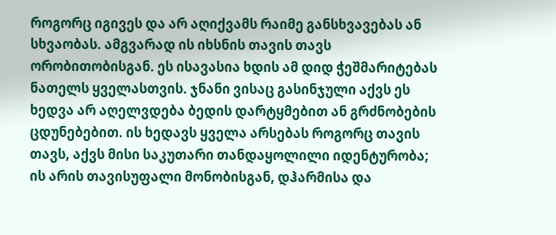როგორც იგივეს და არ აღიქვამს რაიმე განსხვავებას ან სხვაობას. ამგვარად ის იხსნის თავის თავს ორობითობისგან. ეს ისავასია ხდის ამ დიდ ჭეშმარიტებას ნათელს ყველასთვის. ჯნანი ვისაც გასინჯული აქვს ეს ხედვა არ აღელვდება ბედის დარტყმებით ან გრძნობების ცდუნებებით. ის ხედავს ყველა არსებას როგორც თავის თავს, აქვს მისი საკუთარი თანდაყოლილი იდენტურობა; ის არის თავისუფალი მონობისგან, დჰარმისა და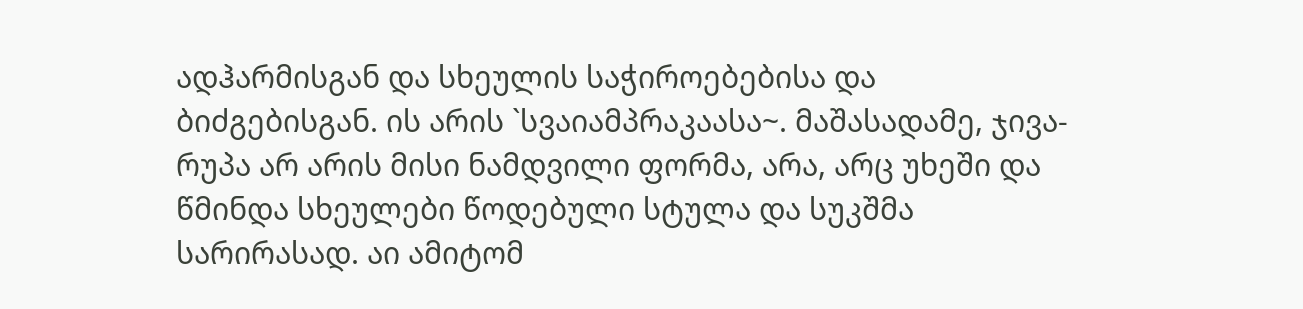ადჰარმისგან და სხეულის საჭიროებებისა და ბიძგებისგან. ის არის `სვაიამპრაკაასა~. მაშასადამე, ჯივა-რუპა არ არის მისი ნამდვილი ფორმა, არა, არც უხეში და წმინდა სხეულები წოდებული სტულა და სუკშმა სარირასად. აი ამიტომ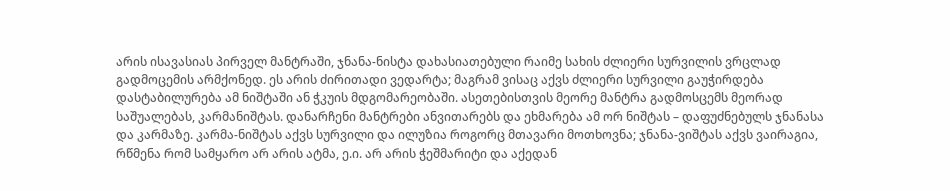არის ისავასიას პირველ მანტრაში, ჯნანა-ნისტა დახასიათებული რაიმე სახის ძლიერი სურვილის ვრცლად გადმოცემის არმქონედ. ეს არის ძირითადი ვედარტა; მაგრამ ვისაც აქვს ძლიერი სურვილი გაუჭირდება დასტაბილურება ამ ნიშტაში ან ჭკუის მდგომარეობაში. ასეთებისთვის მეორე მანტრა გადმოსცემს მეორად საშუალებას, კარმანიშტას. დანარჩენი მანტრები ანვითარებს და ეხმარება ამ ორ ნიშტას – დაფუძნებულს ჯნანასა და კარმაზე. კარმა-ნიშტას აქვს სურვილი და ილუზია როგორც მთავარი მოთხოვნა; ჯნანა-ვიშტას აქვს ვაირაგია, რწმენა რომ სამყარო არ არის ატმა, ე.ი. არ არის ჭეშმარიტი და აქედან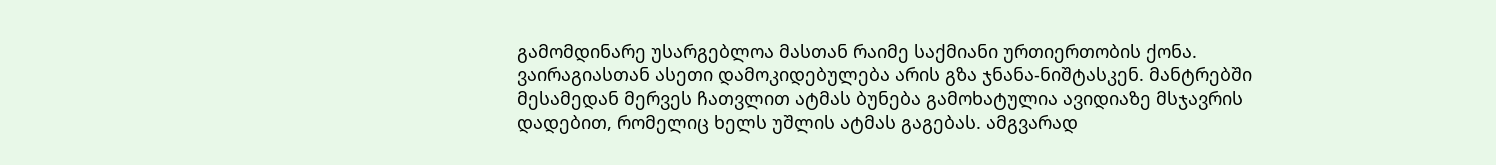გამომდინარე უსარგებლოა მასთან რაიმე საქმიანი ურთიერთობის ქონა. ვაირაგიასთან ასეთი დამოკიდებულება არის გზა ჯნანა-ნიშტასკენ. მანტრებში მესამედან მერვეს ჩათვლით ატმას ბუნება გამოხატულია ავიდიაზე მსჯავრის დადებით, რომელიც ხელს უშლის ატმას გაგებას. ამგვარად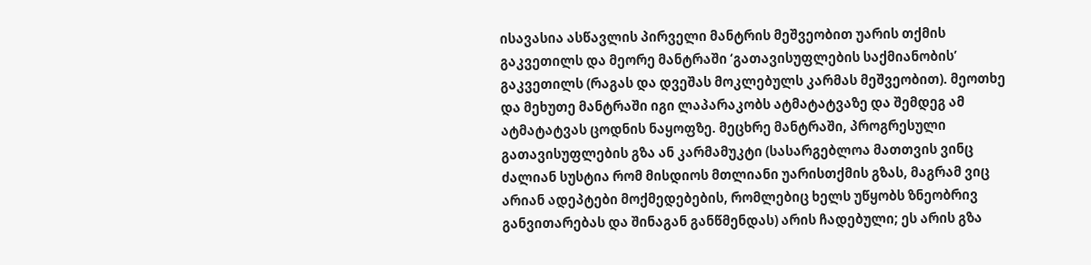ისავასია ასწავლის პირველი მანტრის მეშვეობით უარის თქმის გაკვეთილს და მეორე მანტრაში ‘გათავისუფლების საქმიანობის’ გაკვეთილს (რაგას და დვეშას მოკლებულს კარმას მეშვეობით). მეოთხე და მეხუთე მანტრაში იგი ლაპარაკობს ატმატატვაზე და შემდეგ ამ ატმატატვას ცოდნის ნაყოფზე. მეცხრე მანტრაში, პროგრესული გათავისუფლების გზა ან კარმამუკტი (სასარგებლოა მათთვის ვინც ძალიან სუსტია რომ მისდიოს მთლიანი უარისთქმის გზას, მაგრამ ვიც არიან ადეპტები მოქმედებების, რომლებიც ხელს უწყობს ზნეობრივ განვითარებას და შინაგან განწმენდას) არის ჩადებული; ეს არის გზა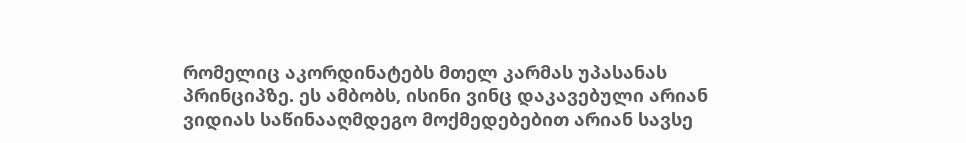რომელიც აკორდინატებს მთელ კარმას უპასანას პრინციპზე. ეს ამბობს, ისინი ვინც დაკავებული არიან ვიდიას საწინააღმდეგო მოქმედებებით არიან სავსე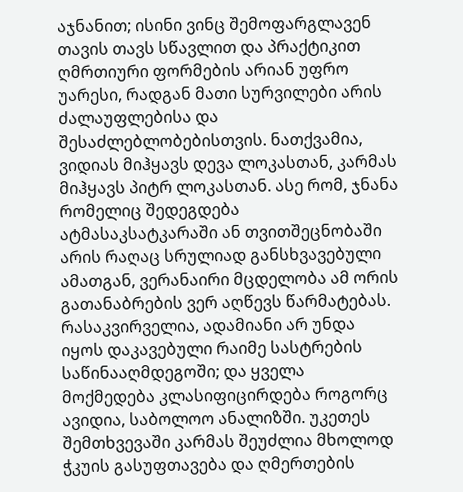აჯნანით; ისინი ვინც შემოფარგლავენ თავის თავს სწავლით და პრაქტიკით ღმრთიური ფორმების არიან უფრო უარესი, რადგან მათი სურვილები არის ძალაუფლებისა და შესაძლებლობებისთვის. ნათქვამია, ვიდიას მიჰყავს დევა ლოკასთან, კარმას მიჰყავს პიტრ ლოკასთან. ასე რომ, ჯნანა რომელიც შედეგდება ატმასაკსატკარაში ან თვითშეცნობაში არის რაღაც სრულიად განსხვავებული ამათგან, ვერანაირი მცდელობა ამ ორის გათანაბრების ვერ აღწევს წარმატებას. რასაკვირველია, ადამიანი არ უნდა იყოს დაკავებული რაიმე სასტრების საწინააღმდეგოში; და ყველა მოქმედება კლასიფიცირდება როგორც ავიდია, საბოლოო ანალიზში. უკეთეს შემთხვევაში კარმას შეუძლია მხოლოდ ჭკუის გასუფთავება და ღმერთების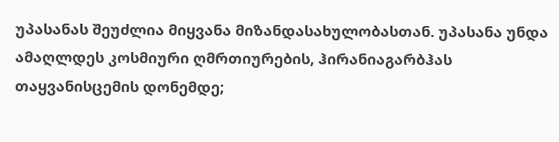უპასანას შეუძლია მიყვანა მიზანდასახულობასთან. უპასანა უნდა ამაღლდეს კოსმიური ღმრთიურების, ჰირანიაგარბჰას თაყვანისცემის დონემდე;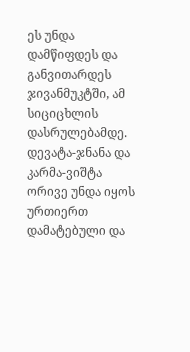ეს უნდა დამწიფდეს და განვითარდეს ჯივანმუკტში, ამ სიციცხლის დასრულებამდე. დევატა-ჯნანა და კარმა-ვიშტა ორივე უნდა იყოს ურთიერთ დამატებული და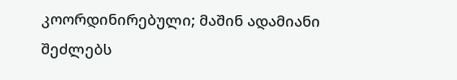კოორდინირებული; მაშინ ადამიანი შეძლებს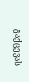გაქცევას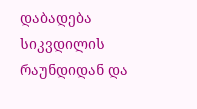დაბადება სიკვდილის რაუნდიდან და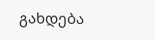გახდება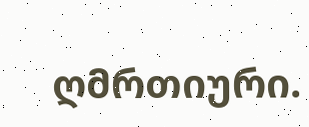ღმრთიური.